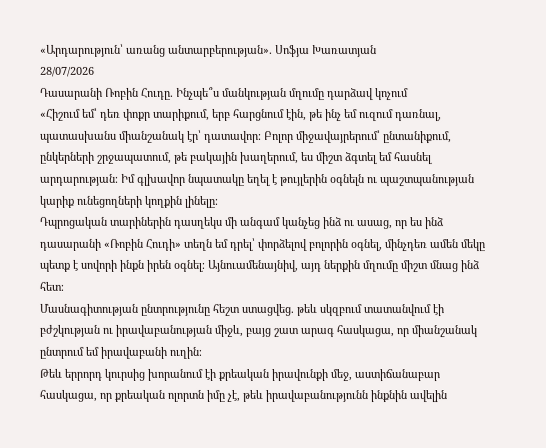«Արդարություն՝ առանց անտարբերության». Սոֆյա Խառատյան
28/07/2026
Դասարանի Ռոբին Հուդը. Ինչպե՞ս մանկության մղումը դարձավ կոչում
«Հիշում եմ՝ դեռ փոքր տարիքում, երբ հարցնում էին, թե ինչ եմ ուզում դառնալ, պատասխանս միանշանակ էր՝ դատավոր։ Բոլոր միջավայրերում՝ ընտանիքում, ընկերների շրջապատում, թե բակային խաղերում, ես միշտ ձգտել եմ հասնել արդարության։ Իմ գլխավոր նպատակը եղել է թույլերին օգնելն ու պաշտպանության կարիք ունեցողների կողքին լինելը։
Դպրոցական տարիներին դասղեկս մի անգամ կանչեց ինձ ու ասաց, որ ես ինձ դասարանի «Ռոբին Հուդի» տեղն եմ դրել՝ փորձելով բոլորին օգնել, մինչդեռ ամեն մեկը պետք է սովորի ինքն իրեն օգնել։ Այնուամենայնիվ, այդ ներքին մղումը միշտ մնաց ինձ հետ։
Մասնագիտության ընտրությունը հեշտ ստացվեց. թեև սկզբում տատանվում էի բժշկության ու իրավաբանության միջև, բայց շատ արագ հասկացա, որ միանշանակ ընտրում եմ իրավաբանի ուղին։
Թեև երրորդ կուրսից խորանում էի քրեական իրավունքի մեջ, աստիճանաբար հասկացա, որ քրեական ոլորտն իմը չէ, թեև իրավաբանությունն ինքնին ավելին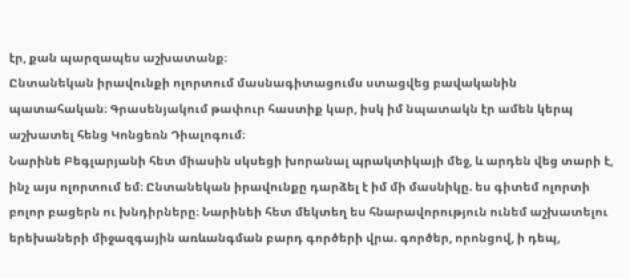էր, քան պարզապես աշխատանք։
Ընտանեկան իրավունքի ոլորտում մասնագիտացումս ստացվեց բավականին պատահական։ Գրասենյակում թափուր հաստիք կար, իսկ իմ նպատակն էր ամեն կերպ աշխատել հենց Կոնցեռն Դիալոգում։
Նարինե Բեգլարյանի հետ միասին սկսեցի խորանալ պրակտիկայի մեջ, և արդեն վեց տարի է, ինչ այս ոլորտում եմ։ Ընտանեկան իրավունքը դարձել է իմ մի մասնիկը. ես գիտեմ ոլորտի բոլոր բացերն ու խնդիրները։ Նարինեի հետ մեկտեղ ես հնարավորություն ունեմ աշխատելու երեխաների միջազգային առևանգման բարդ գործերի վրա. գործեր, որոնցով, ի դեպ,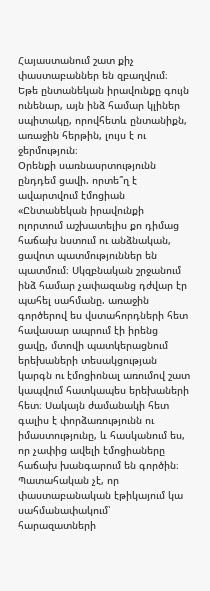Հայաստանում շատ քիչ փաստաբաններ են զբաղվում։
Եթե ընտանեկան իրավունքը գույն ունենար, այն ինձ համար կլիներ սպիտակը, որովհետև ընտանիքն, առաջին հերթին, լույս է ու ջերմություն։
Օրենքի սառնասրտությունն ընդդեմ ցավի. որտե՞ղ է ավարտվում էմոցիան
«Ընտանեկան իրավունքի ոլորտում աշխատելիս քո դիմաց հաճախ նստում ու անձնական, ցավոտ պատմություններ են պատմում։ Սկզբնական շրջանում ինձ համար չափազանց դժվար էր պահել սահմանը. առաջին գործերով ես վստահորդների հետ հավասար ապրում էի իրենց ցավը, մտովի պատկերացնում երեխաների տեսակցության կարգն ու էմոցիոնալ առումով շատ կապվում հատկապես երեխաների հետ։ Սակայն ժամանակի հետ գալիս է փորձառությունն ու իմաստությունը, և հասկանում ես, որ չափից ավելի էմոցիաները հաճախ խանգարում են գործին։
Պատահական չէ, որ փաստաբանական էթիկայում կա սահմանափակում՝ հարազատների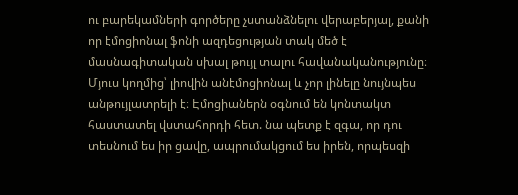ու բարեկամների գործերը չստանձնելու վերաբերյալ, քանի որ էմոցիոնալ ֆոնի ազդեցության տակ մեծ է մասնագիտական սխալ թույլ տալու հավանականությունը։
Մյուս կողմից՝ լիովին անէմոցիոնալ և չոր լինելը նույնպես անթույլատրելի է։ Էմոցիաներն օգնում են կոնտակտ հաստատել վստահորդի հետ. նա պետք է զգա, որ դու տեսնում ես իր ցավը, ապրումակցում ես իրեն, որպեսզի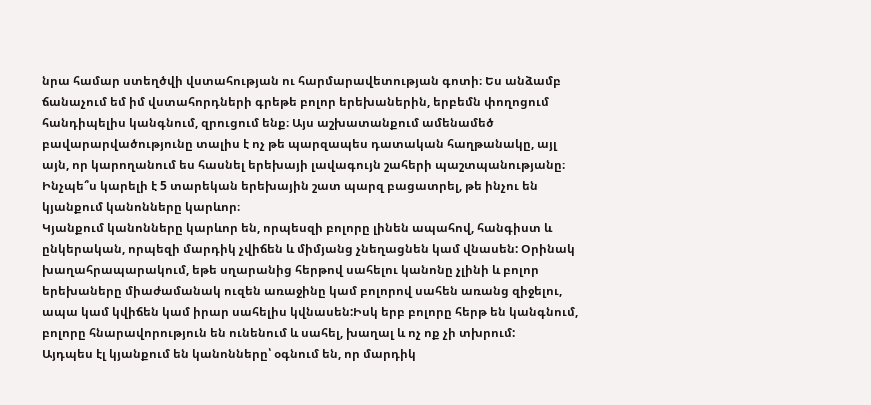նրա համար ստեղծվի վստահության ու հարմարավետության գոտի։ Ես անձամբ ճանաչում եմ իմ վստահորդների գրեթե բոլոր երեխաներին, երբեմն փողոցում հանդիպելիս կանգնում, զրուցում ենք։ Այս աշխատանքում ամենամեծ բավարարվածությունը տալիս է ոչ թե պարզապես դատական հաղթանակը, այլ այն, որ կարողանում ես հասնել երեխայի լավագույն շահերի պաշտպանությանը։
Ինչպե՞ս կարելի է 5 տարեկան երեխային շատ պարզ բացատրել, թե ինչու են կյանքում կանոնները կարևոր։
Կյանքում կանոնները կարևոր են, որպեսզի բոլորը լինեն ապահով, հանգիստ և ընկերական, որպեզի մարդիկ չվիճեն և միմյանց չնեղացնեն կամ վնասեն: Օրինակ խաղահրապարակում, եթե սղարանից հերթով սահելու կանոնը չլինի և բոլոր երեխաները միաժամանակ ուզեն առաջինը կամ բոլորով սահեն առանց զիջելու, ապա կամ կվիճեն կամ իրար սահելիս կվնասեն:Իսկ երբ բոլորը հերթ են կանգնում, բոլորը հնարավորություն են ունենում և սահել, խաղալ և ոչ ոք չի տխրում:
Այդպես էլ կյանքում են կանոնները՝ օգնում են, որ մարդիկ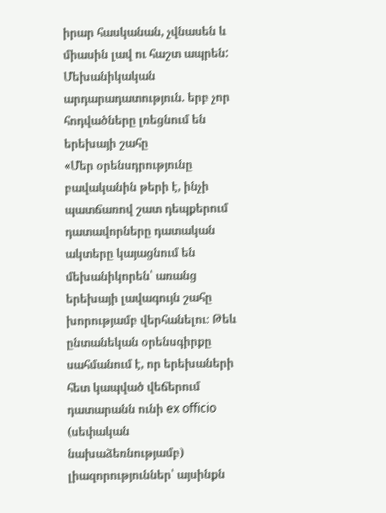իրար հասկանան, չվնասեն և միասին լավ ու հաշտ ապրեն:
Մեխանիկական արդարադատություն. երբ չոր հոդվածները լռեցնում են երեխայի շահը
«Մեր օրենսդրությունը բավականին թերի է, ինչի պատճառով շատ դեպքերում դատավորները դատական ակտերը կայացնում են մեխանիկորեն՝ առանց երեխայի լավագույն շահը խորությամբ վերհանելու։ Թեև ընտանեկան օրենսգիրքը սահմանում է, որ երեխաների հետ կապված վեճերում դատարանն ունի ex officio (սեփական նախաձեռնությամբ) լիազորություններ՝ այսինքն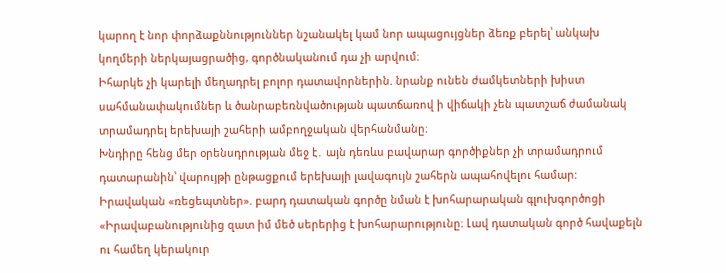կարող է նոր փորձաքննություններ նշանակել կամ նոր ապացույցներ ձեռք բերել՝ անկախ կողմերի ներկայացրածից, գործնականում դա չի արվում։
Իհարկե չի կարելի մեղադրել բոլոր դատավորներին. նրանք ունեն ժամկետների խիստ սահմանափակումներ և ծանրաբեռնվածության պատճառով ի վիճակի չեն պատշաճ ժամանակ տրամադրել երեխայի շահերի ամբողջական վերհանմանը։
Խնդիրը հենց մեր օրենսդրության մեջ է․ այն դեռևս բավարար գործիքներ չի տրամադրում դատարանին՝ վարույթի ընթացքում երեխայի լավագույն շահերն ապահովելու համար:
Իրավական «ռեցեպտներ». բարդ դատական գործը նման է խոհարարական գլուխգործոցի
«Իրավաբանությունից զատ իմ մեծ սերերից է խոհարարությունը։ Լավ դատական գործ հավաքելն ու համեղ կերակուր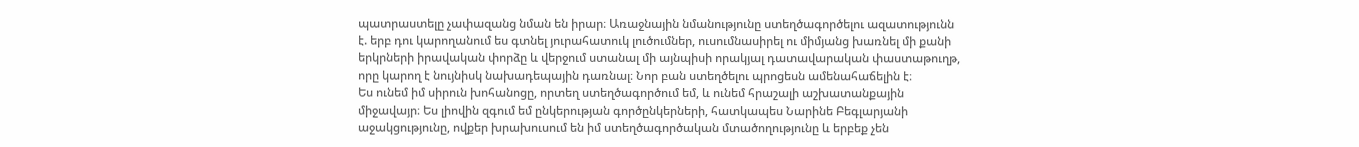պատրաստելը չափազանց նման են իրար։ Առաջնային նմանությունը ստեղծագործելու ազատությունն է. երբ դու կարողանում ես գտնել յուրահատուկ լուծումներ, ուսումնասիրել ու միմյանց խառնել մի քանի երկրների իրավական փորձը և վերջում ստանալ մի այնպիսի որակյալ դատավարական փաստաթուղթ, որը կարող է նույնիսկ նախադեպային դառնալ։ Նոր բան ստեղծելու պրոցեսն ամենահաճելին է։
Ես ունեմ իմ սիրուն խոհանոցը, որտեղ ստեղծագործում եմ, և ունեմ հրաշալի աշխատանքային միջավայր։ Ես լիովին զգում եմ ընկերության գործընկերների, հատկապես Նարինե Բեգլարյանի աջակցությունը, ովքեր խրախուսում են իմ ստեղծագործական մտածողությունը և երբեք չեն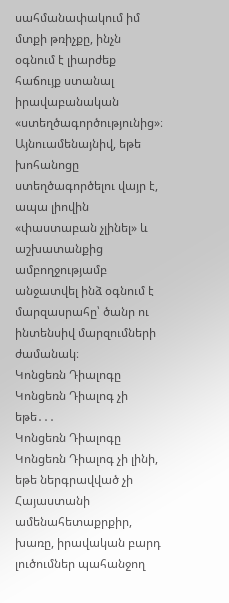սահմանափակում իմ մտքի թռիչքը, ինչն օգնում է լիարժեք հաճույք ստանալ իրավաբանական «ստեղծագործությունից»։
Այնուամենայնիվ, եթե խոհանոցը ստեղծագործելու վայր է, ապա լիովին «փաստաբան չլինել» և աշխատանքից ամբողջությամբ անջատվել ինձ օգնում է մարզասրահը՝ ծանր ու ինտենսիվ մարզումների ժամանակ։
Կոնցեռն Դիալոգը Կոնցեռն Դիալոգ չի եթե․․․
Կոնցեռն Դիալոգը Կոնցեռն Դիալոգ չի լինի, եթե ներգրավված չի Հայաստանի ամենահետաքրքիր, խառը, իրավական բարդ լուծումներ պահանջող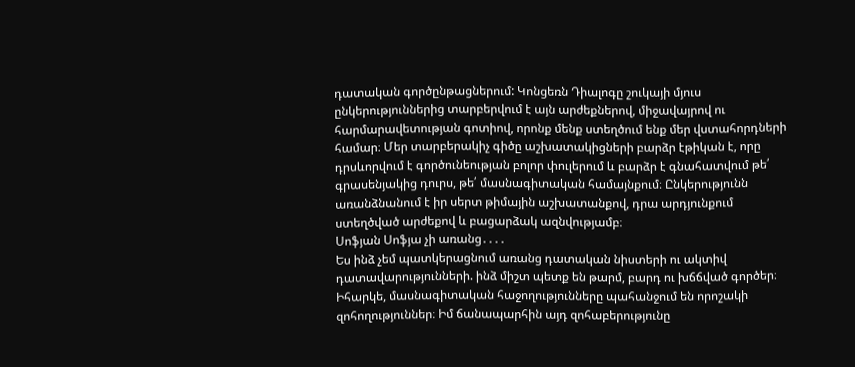դատական գործընթացներում: Կոնցեռն Դիալոգը շուկայի մյուս ընկերություններից տարբերվում է այն արժեքներով, միջավայրով ու հարմարավետության գոտիով, որոնք մենք ստեղծում ենք մեր վստահորդների համար։ Մեր տարբերակիչ գիծը աշխատակիցների բարձր էթիկան է, որը դրսևորվում է գործունեության բոլոր փուլերում և բարձր է գնահատվում թե՛ գրասենյակից դուրս, թե՛ մասնագիտական համայնքում։ Ընկերությունն առանձնանում է իր սերտ թիմային աշխատանքով, դրա արդյունքում ստեղծված արժեքով և բացարձակ ազնվությամբ։
Սոֆյան Սոֆյա չի առանց․․․․
Ես ինձ չեմ պատկերացնում առանց դատական նիստերի ու ակտիվ դատավարությունների. ինձ միշտ պետք են թարմ, բարդ ու խճճված գործեր։
Իհարկե, մասնագիտական հաջողությունները պահանջում են որոշակի զոհողություններ։ Իմ ճանապարհին այդ զոհաբերությունը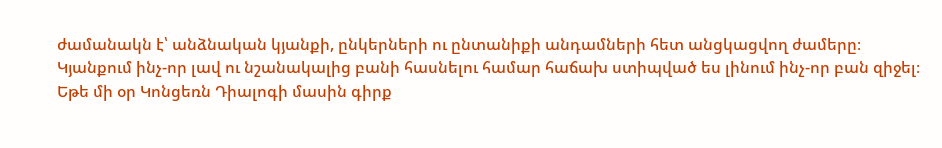ժամանակն է՝ անձնական կյանքի, ընկերների ու ընտանիքի անդամների հետ անցկացվող ժամերը։ Կյանքում ինչ-որ լավ ու նշանակալից բանի հասնելու համար հաճախ ստիպված ես լինում ինչ-որ բան զիջել։
Եթե մի օր Կոնցեռն Դիալոգի մասին գիրք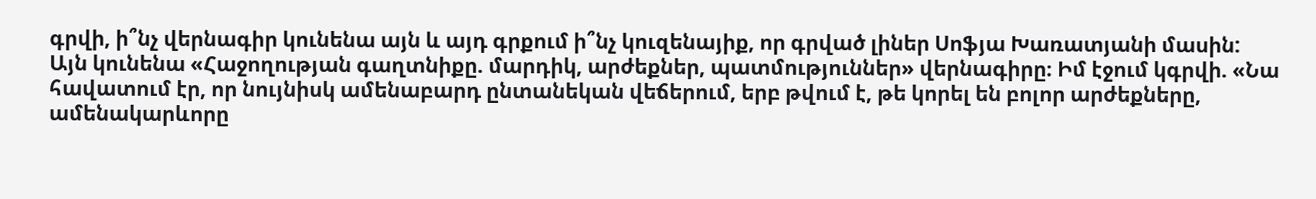գրվի, ի՞նչ վերնագիր կունենա այն և այդ գրքում ի՞նչ կուզենայիք, որ գրված լիներ Սոֆյա Խառատյանի մասին:
Այն կունենա «Հաջողության գաղտնիքը. մարդիկ, արժեքներ, պատմություններ» վերնագիրը։ Իմ էջում կգրվի. «Նա հավատում էր, որ նույնիսկ ամենաբարդ ընտանեկան վեճերում, երբ թվում է, թե կորել են բոլոր արժեքները, ամենակարևորը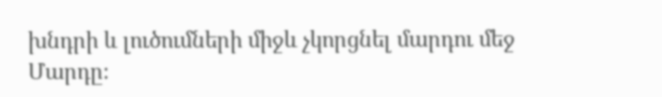խնդրի և լուծումների միջև չկորցնել մարդու մեջ Մարդը։